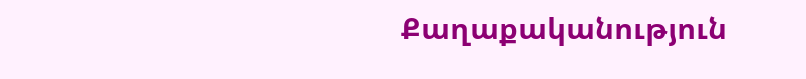Քաղաքականություն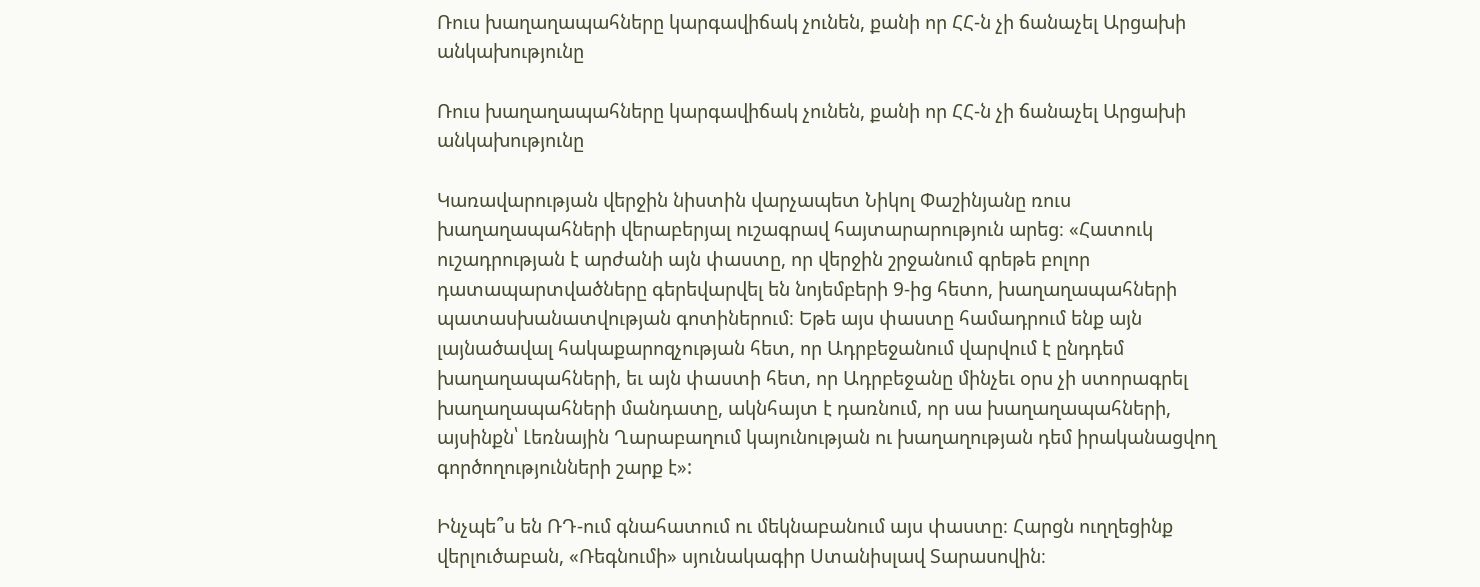Ռուս խաղաղապահները կարգավիճակ չունեն, քանի որ ՀՀ-ն չի ճանաչել Արցախի անկախությունը

Ռուս խաղաղապահները կարգավիճակ չունեն, քանի որ ՀՀ-ն չի ճանաչել Արցախի անկախությունը

Կառավարության վերջին նիստին վարչապետ Նիկոլ Փաշինյանը ռուս խաղաղապահների վերաբերյալ ուշագրավ հայտարարություն արեց։ «Հատուկ ուշադրության է արժանի այն փաստը, որ վերջին շրջանում գրեթե բոլոր դատապարտվածները գերեվարվել են նոյեմբերի 9-ից հետո, խաղաղապահների պատասխանատվության գոտիներում։ Եթե այս փաստը համադրում ենք այն լայնածավալ հակաքարոզչության հետ, որ Ադրբեջանում վարվում է ընդդեմ խաղաղապահների, եւ այն փաստի հետ, որ Ադրբեջանը մինչեւ օրս չի ստորագրել խաղաղապահների մանդատը, ակնհայտ է դառնում, որ սա խաղաղապահների, այսինքն՝ Լեռնային Ղարաբաղում կայունության ու խաղաղության դեմ իրականացվող գործողությունների շարք է»:

Ինչպե՞ս են ՌԴ-ում գնահատում ու մեկնաբանում այս փաստը։ Հարցն ուղղեցինք վերլուծաբան, «Ռեգնումի» սյունակագիր Ստանիսլավ Տարասովին։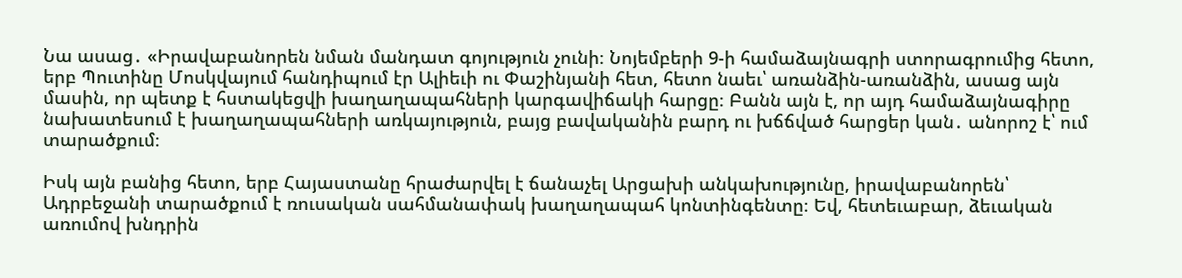Նա ասաց․ «Իրավաբանորեն նման մանդատ գոյություն չունի։ Նոյեմբերի 9-ի համաձայնագրի ստորագրումից հետո, երբ Պուտինը Մոսկվայում հանդիպում էր Ալիեւի ու Փաշինյանի հետ, հետո նաեւ՝ առանձին-առանձին, ասաց այն մասին, որ պետք է հստակեցվի խաղաղապահների կարգավիճակի հարցը։ Բանն այն է, որ այդ համաձայնագիրը նախատեսում է խաղաղապահների առկայություն, բայց բավականին բարդ ու խճճված հարցեր կան․ անորոշ է՝ ում տարածքում։

Իսկ այն բանից հետո, երբ Հայաստանը հրաժարվել է ճանաչել Արցախի անկախությունը, իրավաբանորեն՝ Ադրբեջանի տարածքում է ռուսական սահմանափակ խաղաղապահ կոնտինգենտը։ Եվ, հետեւաբար, ձեւական առումով խնդրին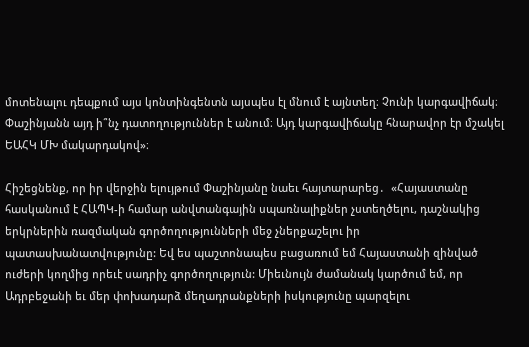մոտենալու դեպքում այս կոնտինգենտն այսպես էլ մնում է այնտեղ։ Չունի կարգավիճակ։ Փաշինյանն այդ ի՞նչ դատողություններ է անում։ Այդ կարգավիճակը հնարավոր էր մշակել ԵԱՀԿ ՄԽ մակարդակով»։

Հիշեցնենք, որ իր վերջին ելույթում Փաշինյանը նաեւ հայտարարեց․  «Հայաստանը հասկանում է ՀԱՊԿ-ի համար անվտանգային սպառնալիքներ չստեղծելու, դաշնակից երկրներին ռազմական գործողությունների մեջ չներքաշելու իր պատասխանատվությունը: Եվ ես պաշտոնապես բացառում եմ Հայաստանի զինված ուժերի կողմից որեւէ սադրիչ գործողություն: Միեւնույն ժամանակ կարծում եմ, որ Ադրբեջանի եւ մեր փոխադարձ մեղադրանքների իսկությունը պարզելու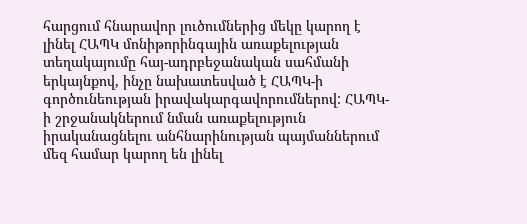հարցում հնարավոր լուծումներից մեկը կարող է լինել ՀԱՊԿ մոնիթորինգային առաքելության տեղակայումը հայ-ադրբեջանական սահմանի երկայնքով, ինչը նախատեսված է ՀԱՊԿ-ի գործունեության իրավակարգավորումներով: ՀԱՊԿ-ի շրջանակներում նման առաքելություն իրականացնելու անհնարինության պայմաններում մեզ համար կարող են լինել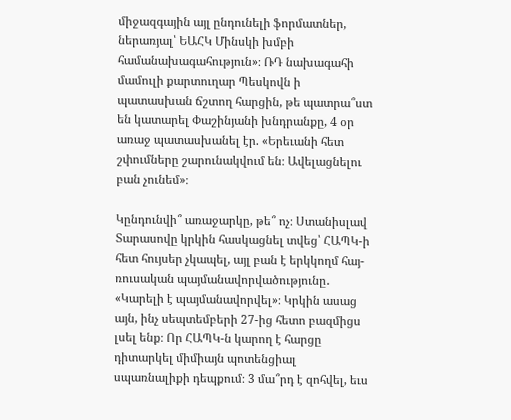միջազգային այլ ընդունելի ֆորմատներ, ներառյալ՝ ԵԱՀԿ Մինսկի խմբի համանախագահություն»։ ՌԴ նախագահի մամուլի քարտուղար Պեսկովն ի պատասխան ճշտող հարցին, թե պատրա՞ստ են կատարել Փաշինյանի խնդրանքը, 4 օր առաջ պատասխանել էր. «Երեւանի հետ շփումները շարունակվում են։ Ավելացնելու բան չունեմ»։

Կընդունվի՞ առաջարկը, թե՞ ոչ։ Ստանիսլավ Տարասովը կրկին հասկացնել տվեց՝ ՀԱՊԿ-ի հետ հույսեր չկապել, այլ բան է երկկողմ հայ-ռուսական պայմանավորվածությունը․ «Կարելի է պայմանավորվել»։ Կրկին ասաց այն, ինչ սեպտեմբերի 27-ից հետո բազմիցս լսել ենք։ Որ ՀԱՊԿ-ն կարող է հարցը դիտարկել միմիայն պոտենցիալ սպառնալիքի դեպքում։ 3 մա՞րդ է զոհվել, եւս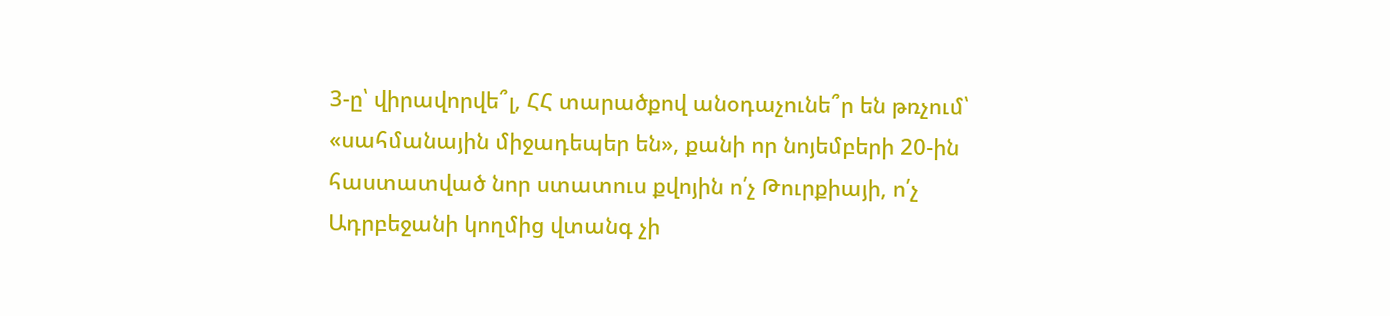3-ը՝ վիրավորվե՞լ, ՀՀ տարածքով անօդաչունե՞ր են թռչում՝ «սահմանային միջադեպեր են», քանի որ նոյեմբերի 20-ին հաստատված նոր ստատուս քվոյին ո՛չ Թուրքիայի, ո՛չ Ադրբեջանի կողմից վտանգ չի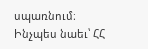սպառնում։ Ինչպես նաեւ՝ ՀՀ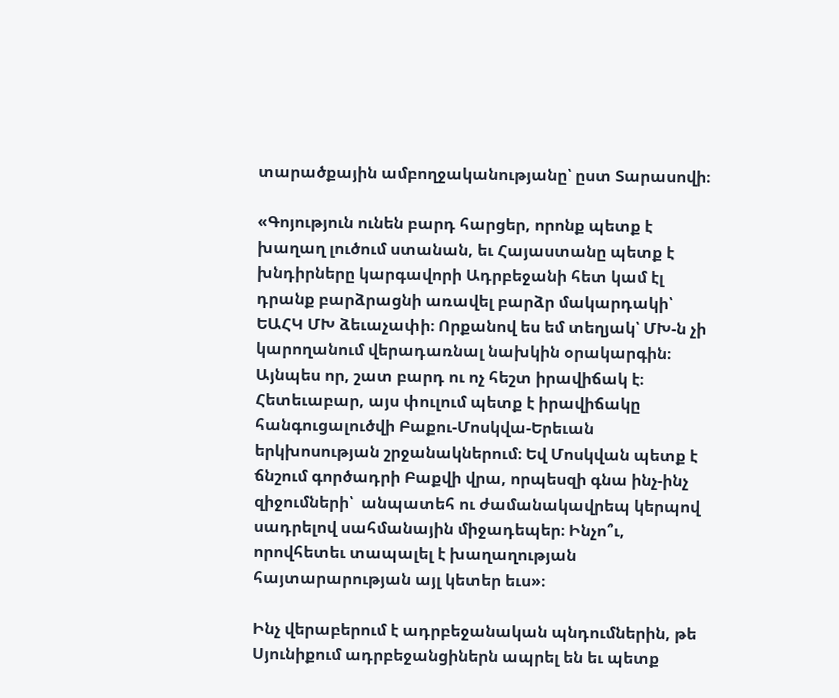տարածքային ամբողջականությանը՝ ըստ Տարասովի։

«Գոյություն ունեն բարդ հարցեր, որոնք պետք է խաղաղ լուծում ստանան, եւ Հայաստանը պետք է խնդիրները կարգավորի Ադրբեջանի հետ կամ էլ դրանք բարձրացնի առավել բարձր մակարդակի՝ ԵԱՀԿ ՄԽ ձեւաչափի։ Որքանով ես եմ տեղյակ՝ ՄԽ-ն չի կարողանում վերադառնալ նախկին օրակարգին։ Այնպես որ, շատ բարդ ու ոչ հեշտ իրավիճակ է։ Հետեւաբար, այս փուլում պետք է իրավիճակը հանգուցալուծվի Բաքու-Մոսկվա-Երեւան երկխոսության շրջանակներում։ Եվ Մոսկվան պետք է ճնշում գործադրի Բաքվի վրա, որպեսզի գնա ինչ-ինչ զիջումների՝  անպատեհ ու ժամանակավրեպ կերպով սադրելով սահմանային միջադեպեր։ Ինչո՞ւ, որովհետեւ տապալել է խաղաղության հայտարարության այլ կետեր եւս»։

Ինչ վերաբերում է ադրբեջանական պնդումներին, թե Սյունիքում ադրբեջանցիներն ապրել են եւ պետք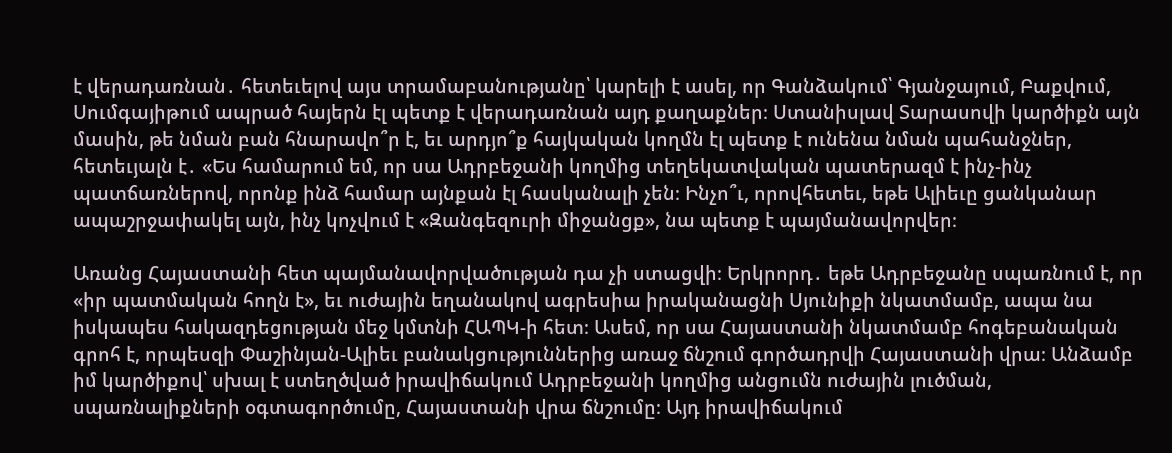է վերադառնան․ հետեւելով այս տրամաբանությանը՝ կարելի է ասել, որ Գանձակում՝ Գյանջայում, Բաքվում, Սումգայիթում ապրած հայերն էլ պետք է վերադառնան այդ քաղաքներ։ Ստանիսլավ Տարասովի կարծիքն այն մասին, թե նման բան հնարավո՞ր է, եւ արդյո՞ք հայկական կողմն էլ պետք է ունենա նման պահանջներ, հետեւյալն է․ «Ես համարում եմ, որ սա Ադրբեջանի կողմից տեղեկատվական պատերազմ է ինչ-ինչ պատճառներով, որոնք ինձ համար այնքան էլ հասկանալի չեն։ Ինչո՞ւ, որովհետեւ, եթե Ալիեւը ցանկանար ապաշրջափակել այն, ինչ կոչվում է «Զանգեզուրի միջանցք», նա պետք է պայմանավորվեր։

Առանց Հայաստանի հետ պայմանավորվածության դա չի ստացվի։ Երկրորդ․ եթե Ադրբեջանը սպառնում է, որ «իր պատմական հողն է», եւ ուժային եղանակով ագրեսիա իրականացնի Սյունիքի նկատմամբ, ապա նա իսկապես հակազդեցության մեջ կմտնի ՀԱՊԿ-ի հետ։ Ասեմ, որ սա Հայաստանի նկատմամբ հոգեբանական գրոհ է, որպեսզի Փաշինյան-Ալիեւ բանակցություններից առաջ ճնշում գործադրվի Հայաստանի վրա։ Անձամբ իմ կարծիքով՝ սխալ է ստեղծված իրավիճակում Ադրբեջանի կողմից անցումն ուժային լուծման, սպառնալիքների օգտագործումը, Հայաստանի վրա ճնշումը։ Այդ իրավիճակում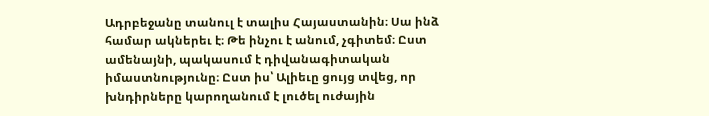Ադրբեջանը տանուլ է տալիս Հայաստանին։ Սա ինձ համար ակներեւ է։ Թե ինչու է անում, չգիտեմ։ Ըստ ամենայնի, պակասում է դիվանագիտական իմաստնությունը։ Ըստ իս՝ Ալիեւը ցույց տվեց, որ խնդիրները կարողանում է լուծել ուժային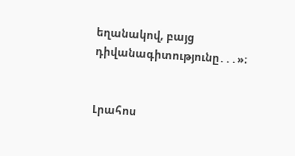եղանակով, բայց դիվանագիտությունը․․․»։


Լրահոս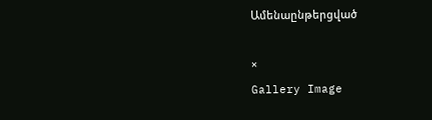Ամենաընթերցված

×
Gallery Image